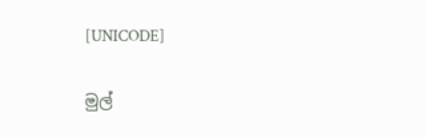[UNICODE]

මුල්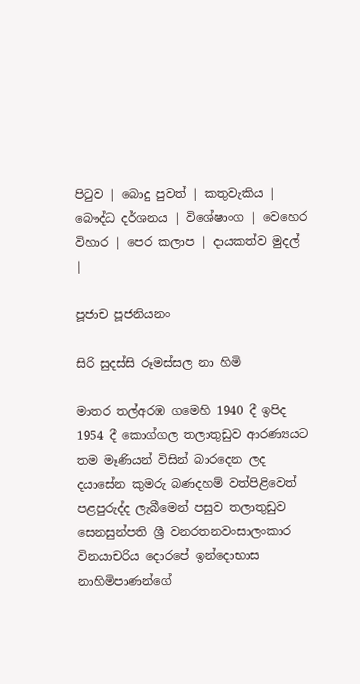පිටුව | බොදු පුවත් | කතුවැකිය | බෞද්ධ දර්ශනය | විශේෂාංග | වෙහෙර විහාර | පෙර කලාප | දායකත්ව මුදල් |

පූජාච පූජනියනං

සිරි සුදස්සි රූමස්සල නා හිමි

මාතර තල්අරඹ ගමෙහි 1940 දී ඉපිද 1954 දී කොග්ගල තලාතුඩුව ආරණ්‍යයට තම මෑණියන් විසින් බාරදෙන ලද දයාසේන කුමරු බණදහම් වත්පිළිවෙත් පළපුරුද්ද ලැබීමෙන් පසුව තලාතුඩුව සෙනසුන්පති ශ්‍රී වනරතනවංසාලංකාර විනයාචරිය දොරපේ ඉන්දොභාස නාහිමිපාණන්ගේ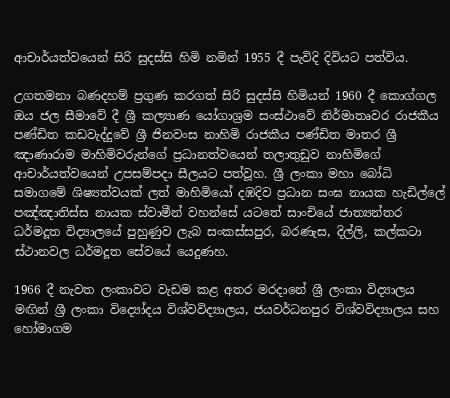ආචාර්යත්වයෙන් සිරි සුදස්සි හිමි නමින් 1955 දී පැවිදි දිවියට පත්විය.

උගතමනා බණදහම් ප්‍රගුණ කරගත් සිරි සුදස්සි හිමියන් 1960 දී කොග්ගල ඔය ජල සීමාවේ දී ශ්‍රී කල්‍යාණ යෝගාශ්‍රම සංස්ථාවේ නිර්මාතෘවර රාජකීය පණ්ඩිත කඩවැද්දුවේ ශ්‍රී ජිනවංස නාහිමි රාජකීය පණ්ඩිත මාතර ශ්‍රී ඤාණාරාම මාහිමිවරුන්ගේ ප්‍රධානත්වයෙන් තලාතුඩුව නාහිමිගේ ආචාර්යත්වයෙන් උපසම්පදා සීලයට පත්වූහ. ශ්‍රී ලංකා මහා බෝධි සමාගමේ ශිෂ්‍යත්වයක් ලත් මාහිමියෝ දඹදිව ප්‍රධාන සංඝ නායක හැඩිල්ලේ පඤ්ඤාතිස්ස නායක ස්වාමීන් වහන්සේ යටතේ සාංචියේ ජාත්‍යන්තර ධර්මදූත විද්‍යාලයේ පුහුණුව ලැබ සංකස්සපුර, බරණැස, දිල්ලි, කල්කටා ස්ථානවල ධර්මදූත සේවයේ යෙදුණහ.

1966 දී නැවත ලංකාවට වැඩම කළ අතර මරදානේ ශ්‍රී ලංකා විද්‍යාලය මඟින් ශ්‍රී ලංකා විද්‍යෝදය විශ්වවිද්‍යාලය, ජයවර්ධනපුර විශ්වවිද්‍යාලය සහ හෝමාගම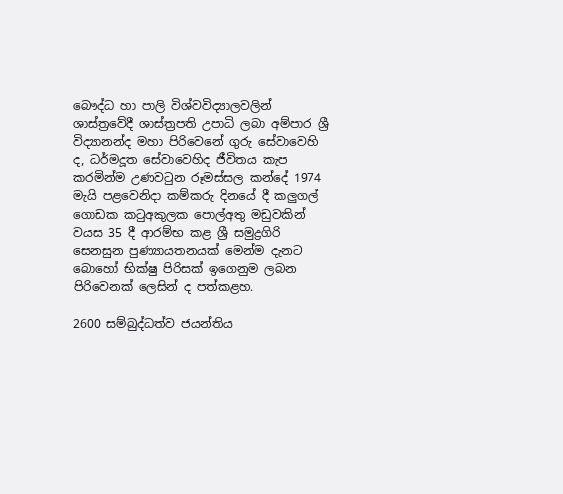බෞද්ධ හා පාලි විශ්වවිද්‍යාලවලින් ශාස්ත්‍රවේදී ශාස්ත්‍රපති උපාධි ලබා අම්පාර ශ්‍රී විද්‍යානන්ද මහා පිරිවෙනේ ගුරු සේවාවෙහි ද, ධර්මදූත සේවාවෙහිද ජීවිතය කැප කරමින්ම උණවටුන රූමස්සල කන්දේ 1974 මැයි පළවෙනිදා කම්කරු දිනයේ දී කලුගල් ගොඩක කටුඅකුලක පොල්අතු මඩුවකින් වයස 35 දී ආරම්භ කළ ශ්‍රී සමුද්‍රගිරි සෙනසුන පුණ්‍යායතනයක් මෙන්ම දැනට බොහෝ භික්ෂු පිරිසක් ඉගෙනුම ලබන පිරිවෙනක් ලෙසින් ද පත්කළහ.

2600 සම්බුද්ධත්ව ජයන්තිය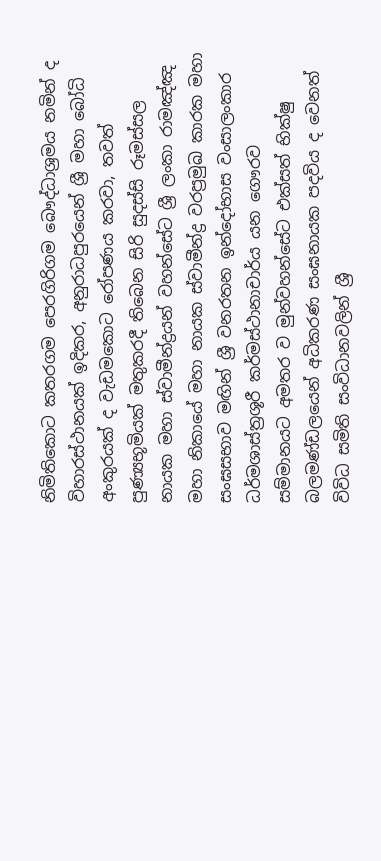නිමිතිකොට කතරගම පෙරගිරිගම බෞද්ධාශ්‍රමය නමින් ද විහාරස්ථානයක් ඉදිකර, අනුරාධපුරයෙන් ශ්‍රී මහා බෝධි අංකුරයක් ද වැඩමකොට රෝපණය කරවා, තවත් පුණ්‍යභූමියක් මතුකරදී තිබෙන සිරි සුදස්සි රූමස්සල නායක මහා ස්වාමීන්ද්‍රයන් වහන්සේට ශ්‍රී ලංකා රාමඤ්ඤ මහා නිකායේ මහා නායක ස්වාමීන්ද්‍ර වරප්‍රමුඛ කාරක මහා සංඝසභාව මඟින් ශ්‍රී වනරතන ඉන්දෝභාස වංසාලංකාර ධර්මශාස්ත්‍රශූරී කර්මස්ථානාචාර්ය යන ගෞරව සම්මානයට අමතර ව මුන්වහන්සේට එක්සත් භික්ෂු බලමණ්ඩලයෙන් අධිකරණ සංඝනායක පදවිය ද වෙනත් විවිධ සමිති සංවිධානවලින් ශ්‍රී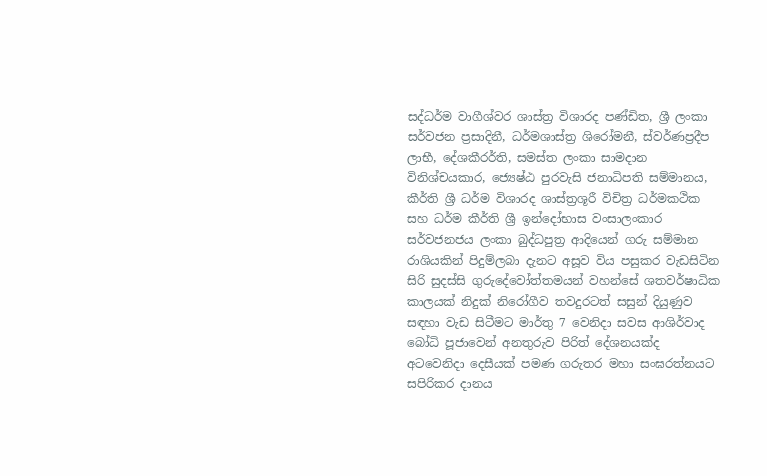සද්ධර්ම වාගීශ්වර ශාස්ත්‍ර විශාරද පණ්ඩිත, ශ්‍රී ලංකා සර්වජන ප්‍රසාදිනී, ධර්මශාස්ත්‍ර ශිරෝමනී, ස්වර්ණප්‍රදීප ලාභී, දේශකීරර්ති, සමස්ත ලංකා සාමදාන විනිශ්චයකාර, ජ්‍යෙෂ්ඨ පුරවැසි ජනාධිපති සම්මානය, කීර්ති ශ්‍රී ධර්ම විශාරද ශාස්ත්‍රශූරී විචිත්‍ර ධර්මකථික සහ ධර්ම කීර්ති ශ්‍රී ඉන්දෝභාස වංසාලංකාර සර්වජනජය ලංකා බුද්ධපුත්‍ර ආදියෙන් ගරු සම්මාන රාශියකින් පිදුම්ලබා දැනට අසූව විය පසුකර වැඩසිටින සිරි සුදස්සි ගුරුදේවෝත්තමයන් වහන්සේ ශතවර්ෂාධික කාලයක් නිදුක් නිරෝගීව තවදුරටත් සසුන් දියුණුව සඳහා වැඩ සිටීමට මාර්තු 7 වෙනිදා සවස ආශිර්වාද බෝධි පූජාවෙන් අනතුරුව පිරිත් දේශනයක්ද අටවෙනිදා දෙසීයක් පමණ ගරුතර මහා සංඝරත්නයට සපිරිකර දානය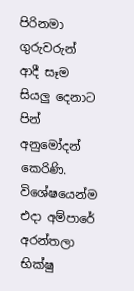පිරිනමා ගුරුවරුන් ආදී සෑම සියලු දෙනාට පින් අනුමෝදන් කෙරිණි. විශේෂයෙන්ම එදා අම්පාරේ අරන්තලා භික්ෂු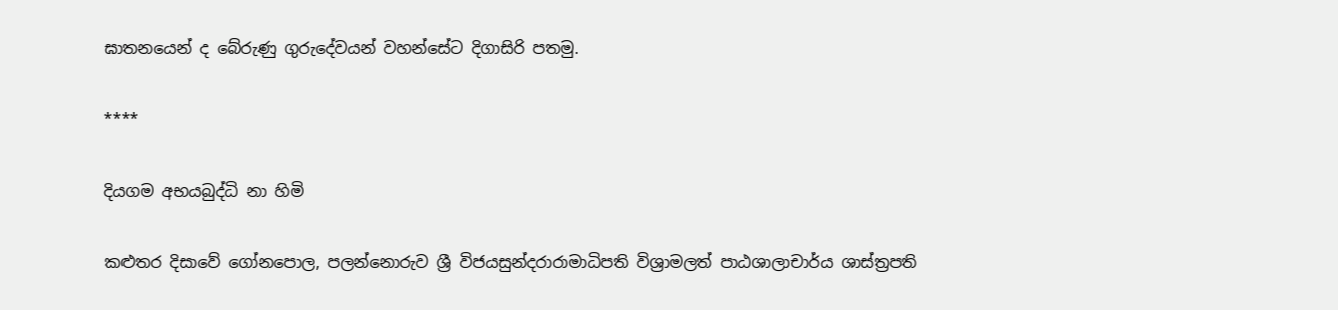ඝාතනයෙන් ද බේරුණු ගුරුදේවයන් වහන්සේට දිගාසිරි පතමු.

****

දියගම අභයබුද්ධි නා හිමි

කළුතර දිසාවේ ගෝනපොල, පලන්නොරුව ශ්‍රී විජයසුන්දරාරාමාධිපති විශ්‍රාමලත් පාඨශාලාචාර්ය ශාස්ත්‍රපති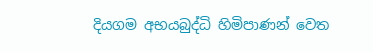දියගම අභයබුද්ධි හිමිපාණන් වෙත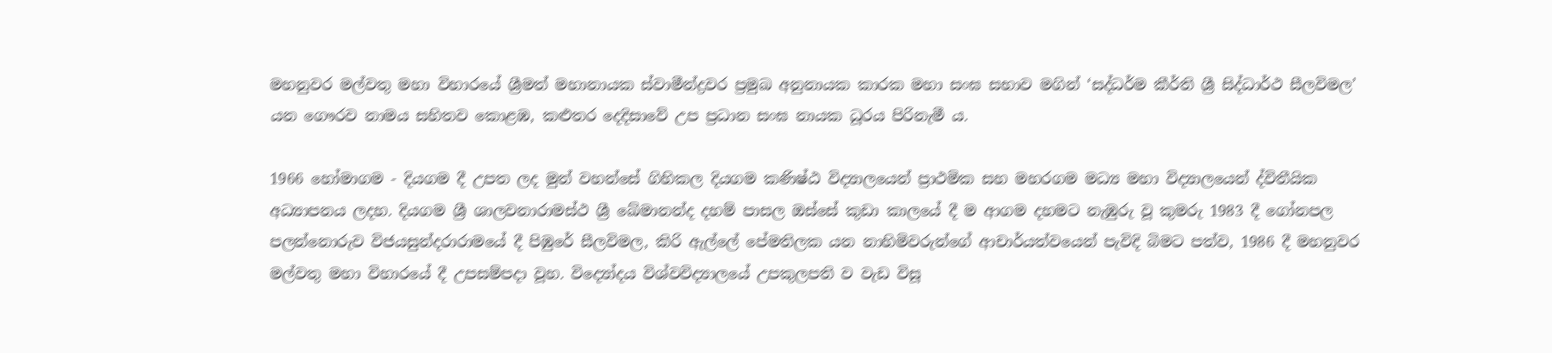මහනුවර මල්වතු මහා විහාරයේ ශ්‍රීමත් මහානායක ස්වාමීන්ද්‍රවර ප්‍රමුඛ අනුනායක කාරක මහා සංඝ සභාව මගින් ‘සද්ධර්ම කීර්ති ශ්‍රී සිද්ධාර්ථ සීලවිමල’ යන ගෞරව නාමය සහිතව කොළඹ, කළුතර දෙදිසාවේ උප ප්‍රධාන සංඝ නායක ධූරය පිරිනැමී ය.

1966 හෝමාගම - දියගම දී උපත ලද මුන් වහන්සේ ගිහිකල දියගම කණිෂ්ඨ විද්‍යාලයෙන් ප්‍රාථමික සහ මහරගම මධ්‍ය මහා විද්‍යාලයෙන් ද්විතීයික අධ්‍යාපනය ලදහ. දියගම ශ්‍රී ශාලවනාරාමස්ථ ශ්‍රී ඛේමානන්ද දහම් පාසල ඔස්සේ කුඩා කාලයේ දී ම ආගම දහමට නැඹුරු වූ කුමරු 1983 දී ගෝනපල පලන්නොරුව විජයසුන්දරාරාමයේ දී පිඹුරේ සීලවිමල, කිරි ඇල්ලේ පේමතිලක යන නාහිමිවරුන්ගේ ආචාර්යත්වයෙන් පැවිදි බිමට පත්ව, 1986 දී මහනුවර මල්වතු මහා විහාරයේ දී උපසම්පදා වූහ. විද්‍යෝදය විශ්වවිද්‍යාලයේ උපකුලපති ව වැඩ විසූ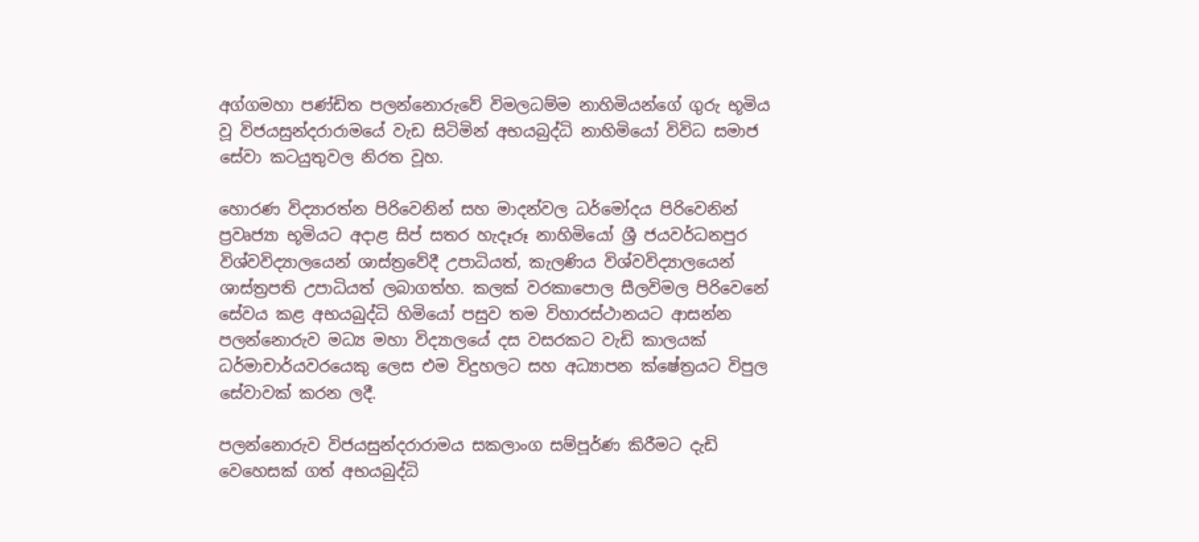අග්ගමහා පණ්ඩිත පලන්නොරුවේ විමලධම්ම නාහිමියන්ගේ ගුරු භූමිය වූ විජයසුන්දරාරාමයේ වැඩ සිටිමින් අභයබුද්ධි නාහිමියෝ විවිධ සමාජ සේවා කටයුතුවල නිරත වූහ.

හොරණ විද්‍යාරත්න පිරිවෙනින් සහ මාදන්වල ධර්මෝදය පිරිවෙනින් ප්‍රවෘජ්‍යා භූමියට අදාළ සිප් සතර හැදෑරූ නාහිමියෝ ශ්‍රී ජයවර්ධනපුර විශ්වවිද්‍යාලයෙන් ශාස්ත්‍රවේදී උපාධියත්, කැලණිය විශ්වවිද්‍යාලයෙන් ශාස්ත්‍රපති උපාධියත් ලබාගත්හ. කලක් වරකාපොල සීලවිමල පිරිවෙනේ සේවය කළ අභයබුද්ධි හිමියෝ පසුව තම විහාරස්ථානයට ආසන්න පලන්නොරුව මධ්‍ය මහා විද්‍යාලයේ දස වසරකට වැඩි කාලයක් ධර්මාචාර්යවරයෙකු ලෙස එම විදුහලට සහ අධ්‍යාපන ක්ෂේත්‍රයට විපුල සේවාවක් කරන ලදී.

පලන්නොරුව විජයසුන්දරාරාමය සකලාංග සම්පූර්ණ කිරීමට දැඩි වෙහෙසක් ගත් අභයබුද්ධි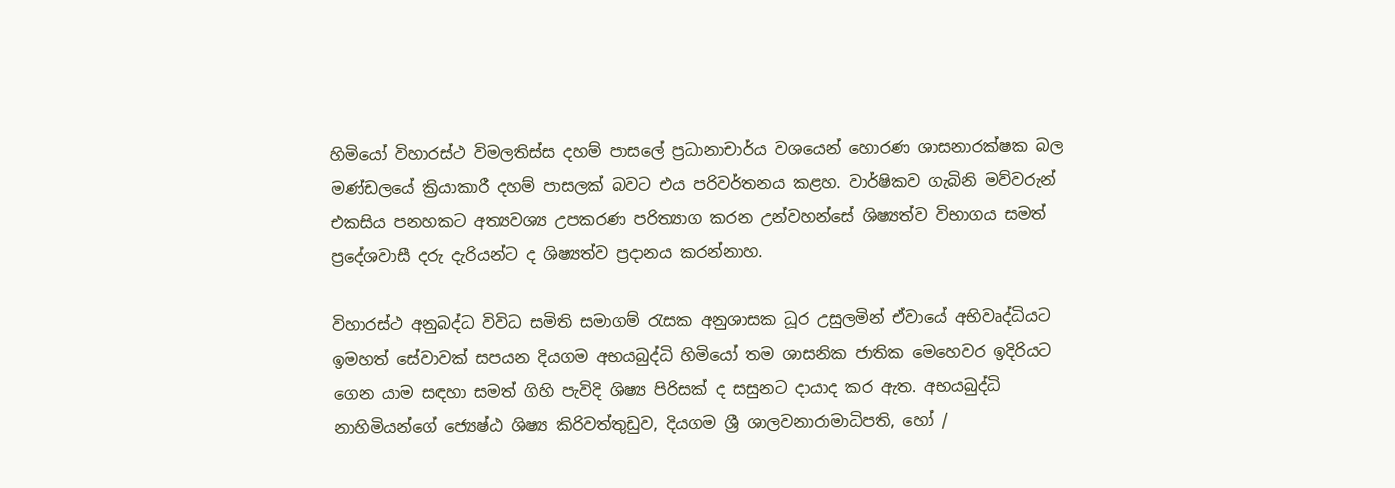හිමියෝ විහාරස්ථ විමලතිස්ස දහම් පාසලේ ප්‍රධානාචාර්ය වශයෙන් හොරණ ශාසනාරක්ෂක බල මණ්ඩලයේ ක්‍රියාකාරී දහම් පාසලක් බවට එය පරිවර්තනය කළහ. වාර්ෂිකව ගැබිනි මව්වරුන් එකසිය පනහකට අත්‍යවශ්‍ය උපකරණ පරිත්‍යාග කරන උන්වහන්සේ ශිෂ්‍යත්ව විභාගය සමත් ප්‍රදේශවාසී දරු දැරියන්ට ද ශිෂ්‍යත්ව ප්‍රදානය කරන්නාහ.

විහාරස්ථ අනුබද්ධ විවිධ සමිති සමාගම් රැසක අනුශාසක ධූර උසුලමින් ඒවායේ අභිවෘද්ධියට ඉමහත් සේවාවක් සපයන දියගම අභයබුද්ධි හිමියෝ තම ශාසනික ජාතික මෙහෙවර ඉදිරියට ගෙන යාම සඳහා සමත් ගිහි පැවිදි ශිෂ්‍ය පිරිසක් ද සසුනට දායාද කර ඇත. අභයබුද්ධි නාහිමියන්ගේ ජ්‍යෙෂ්ඨ ශිෂ්‍ය කිරිවත්තුඩුව, දියගම ශ්‍රී ශාලවනාරාමාධිපති, හෝ /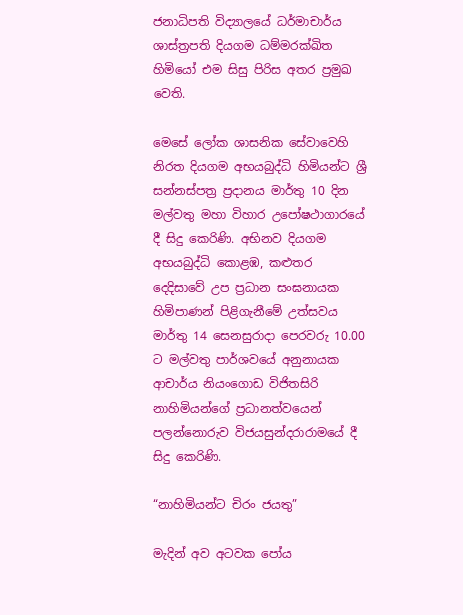ජනාධිපති විද්‍යාලයේ ධර්මාචාර්ය ශාස්ත්‍රපති දියගම ධම්මරක්ඛිත හිමියෝ එම සිසු පිරිස අතර ප්‍රමුඛ වෙති.

මෙසේ ලෝක ශාසනික සේවාවෙහි නිරත දියගම අභයබුද්ධි හිමියන්ට ශ්‍රී සන්නස්පත්‍ර ප්‍රදානය මාර්තු 10 දින මල්වතු මහා විහාර උපෝෂථාගාරයේ දී සිදු කෙරිණි. අභිනව දියගම අභයබුද්ධි කොළඹ, කළුතර දෙදිසාවේ උප ප්‍රධාන සංඝනායක හිමිපාණන් පිළිගැනීමේ උත්සවය මාර්තු 14 සෙනසුරාදා පෙරවරු 10.00 ට මල්වතු පාර්ශවයේ අනුනායක ආචාර්ය නියංගොඩ විජිතසිරි නාහිමියන්ගේ ප්‍රධානත්වයෙන් පලන්නොරුව විජයසුන්දරාරාමයේ දී සිදු කෙරිණි.

“නාහිමියන්ට චිරං ජයතු”

මැදින් අව අටවක පෝය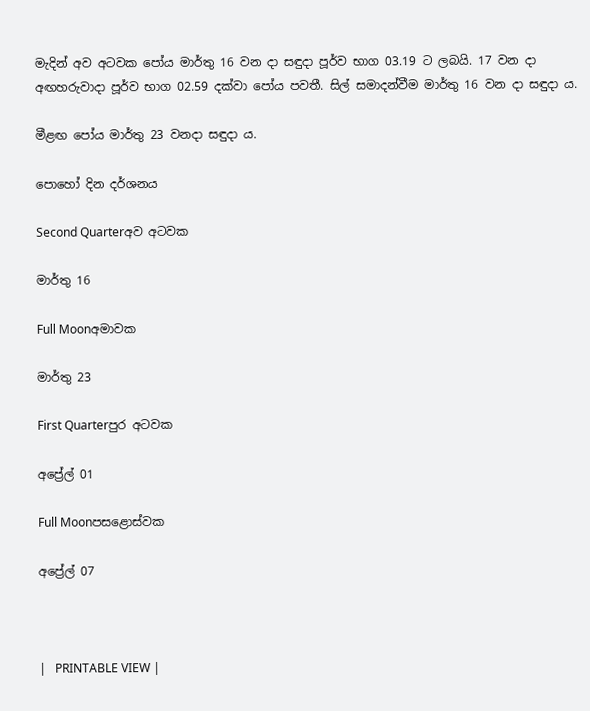මැදින් අව අටවක පෝය මාර්තු 16 වන දා සඳුදා පූර්ව භාග 03.19 ට ලබයි. 17 වන දා අඟහරුවාදා පූර්ව භාග 02.59 දක්වා පෝය පවතී. සිල් සමාදන්වීම මාර්තු 16 වන දා සඳුදා ය.

මීළඟ පෝය මාර්තු 23 වනදා සඳුදා ය.

පොහෝ දින දර්ශනය

Second Quarterඅව අටවක

මාර්තු 16

Full Moonඅමාවක

මාර්තු 23

First Quarterපුර අටවක

අප්‍රේල් 01

Full Moonපසළොස්වක

අප්‍රේල් 07



|   PRINTABLE VIEW |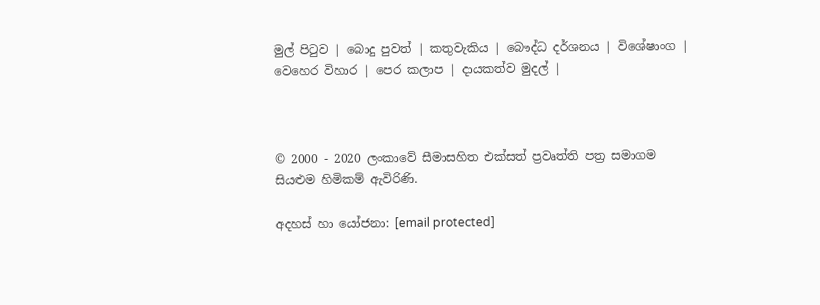මුල් පිටුව | බොදු පුවත් | කතුවැකිය | බෞද්ධ දර්ශනය | විශේෂාංග | වෙහෙර විහාර | පෙර කලාප | දායකත්ව මුදල් |



© 2000 - 2020 ලංකාවේ සීමාසහිත එක්සත් ප්‍රවෘත්ති පත්‍ර සමාගම
සියළුම හිමිකම් ඇවිරිණි.

අදහස් හා යෝජනා: [email protected]